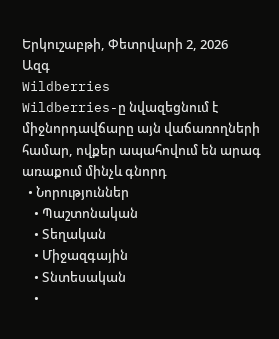Երկուշաբթի, Փետրվարի 2, 2026
Ազգ
Wildberries
Wildberries-ը նվազեցնում է միջնորդավճարը այն վաճառողների համար, ովքեր ապահովում են արագ առաքում մինչև գնորդ
  • Նորություններ
    • Պաշտոնական
    • Տեղական
    • Միջազգային
    • Տնտեսական
    •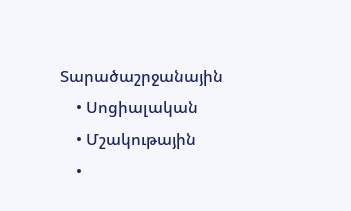Տարածաշրջանային
    • Սոցիալական
    • Մշակութային
    •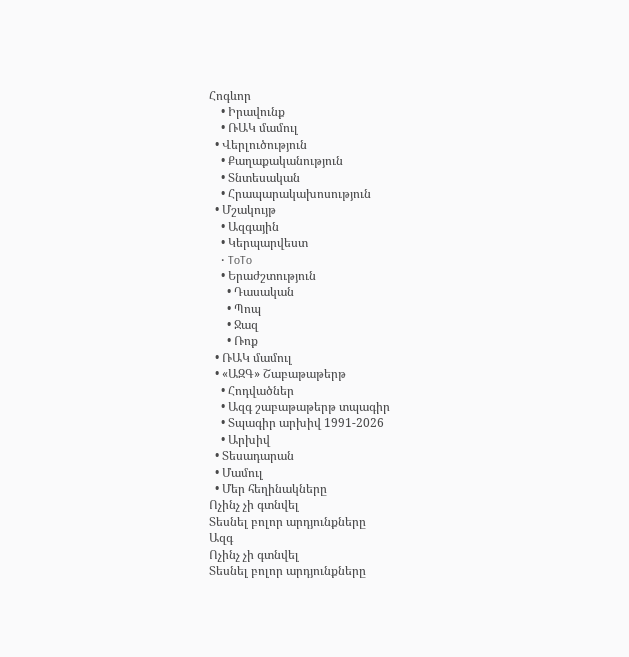Հոգևոր
    • Իրավունք
    • ՌԱԿ մամուլ
  • Վերլուծություն
    • Քաղաքականություն
    • Տնտեսական
    • Հրապարակախոսություն
  • Մշակույթ
    • Ազգային
    • Կերպարվեստ
    • ToTo
    • Երաժշտություն
      • Դասական
      • Պոպ
      • Ջազ
      • Ռոք
  • ՌԱԿ մամուլ
  • «ԱԶԳ» Շաբաթաթերթ
    • Հոդվածներ
    • Ազգ շաբաթաթերթ տպագիր
    • Տպագիր արխիվ 1991-2026
    • Արխիվ
  • Տեսադարան
  • Մամուլ
  • Մեր հեղինակները
Ոչինչ չի գտնվել
Տեսնել բոլոր արդյունքները
Ազգ
Ոչինչ չի գտնվել
Տեսնել բոլոր արդյունքները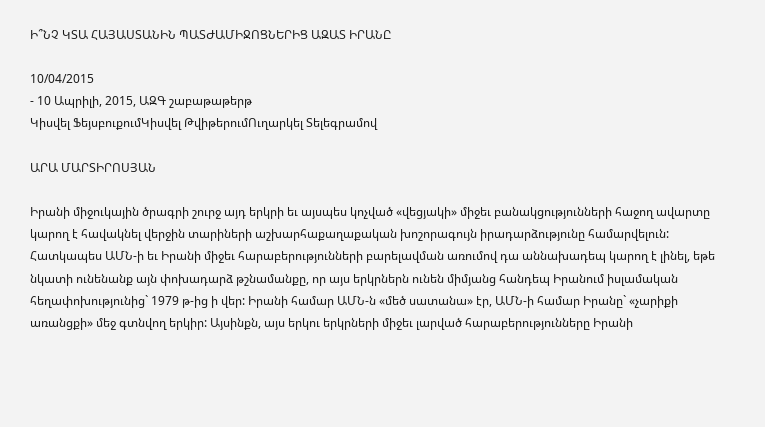Ի՞ՆՉ ԿՏԱ ՀԱՅԱՍՏԱՆԻՆ ՊԱՏԺԱՄԻՋՈՑՆԵՐԻՑ ԱԶԱՏ ԻՐԱՆԸ

10/04/2015
- 10 Ապրիլի, 2015, ԱԶԳ շաբաթաթերթ
Կիսվել ՖեյսբուքումԿիսվել ԹվիթերումՈւղարկել Տելեգրամով

ԱՐԱ ՄԱՐՏԻՐՈՍՅԱՆ

Իրանի միջուկային ծրագրի շուրջ այդ երկրի եւ այսպես կոչված «վեցյակի» միջեւ բանակցությունների հաջող ավարտը կարող է հավակնել վերջին տարիների աշխարհաքաղաքական խոշորագույն իրադարձությունը համարվելուն: Հատկապես ԱՄՆ-ի եւ Իրանի միջեւ հարաբերությունների բարելավման առումով դա աննախադեպ կարող է լինել, եթե նկատի ունենանք այն փոխադարձ թշնամանքը, որ այս երկրներն ունեն միմյանց հանդեպ Իրանում իսլամական հեղափոխությունից` 1979 թ-ից ի վեր: Իրանի համար ԱՄՆ-ն «մեծ սատանա» էր, ԱՄՆ-ի համար Իրանը` «չարիքի առանցքի» մեջ գտնվող երկիր: Այսինքն, այս երկու երկրների միջեւ լարված հարաբերությունները Իրանի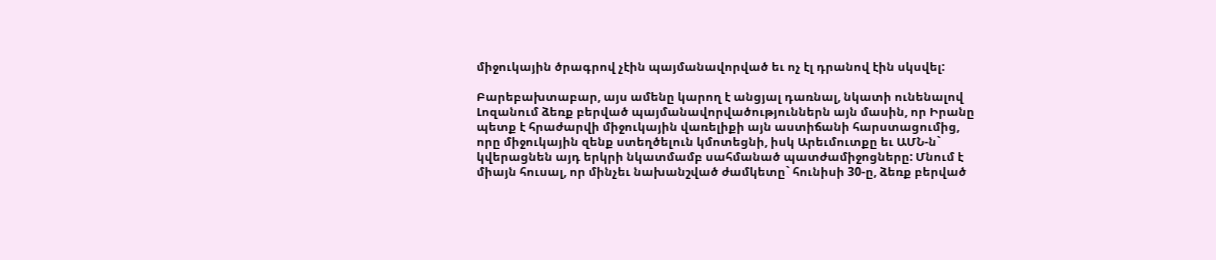միջուկային ծրագրով չէին պայմանավորված եւ ոչ էլ դրանով էին սկսվել:

Բարեբախտաբար, այս ամենը կարող է անցյալ դառնալ, նկատի ունենալով Լոզանում ձեռք բերված պայմանավորվածություններն այն մասին, որ Իրանը պետք է հրաժարվի միջուկային վառելիքի այն աստիճանի հարստացումից, որը միջուկային զենք ստեղծելուն կմոտեցնի, իսկ Արեւմուտքը եւ ԱՄՆ-ն` կվերացնեն այդ երկրի նկատմամբ սահմանած պատժամիջոցները: Մնում է միայն հուսալ, որ մինչեւ նախանշված ժամկետը` հունիսի 30-ը, ձեռք բերված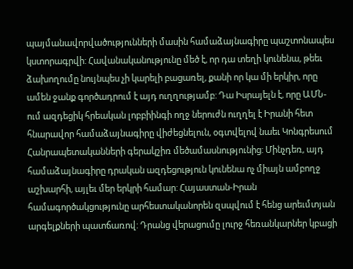պայմանավորվածությունների մասին համաձայնագիրը պաշտոնապես կստորագրվի: Հավանականությունը մեծ է, որ դա տեղի կունենա, թեեւ ձախողումը նույնպես չի կարելի բացառել, քանի որ կա մի երկիր, որը ամեն ջանք գործադրում է այդ ուղղությամբ: Դա Իսրայելն է, որը ԱՄՆ-ում ազդեցիկ հրեական լոբբիինգի ողջ ներուժն ուղղել է Իրանի հետ հնարավոր համաձայնագիրը վիժեցնելուն, օգտվելով նաեւ Կոնգրեսում Հանրապետականների գերակշիռ մեծամասնությունից: Մինչդեռ, այդ համաձայնագիրը դրական ազդեցություն կունենա ոչ միայն ամբողջ աշխարհի, այլեւ մեր երկրի համար: Հայաստան-Իրան համագործակցությունը արհեստականորեն զսպվում է հենց արեւմտյան արգելքների պատճառով: Դրանց վերացումը լուրջ հեռանկարներ կբացի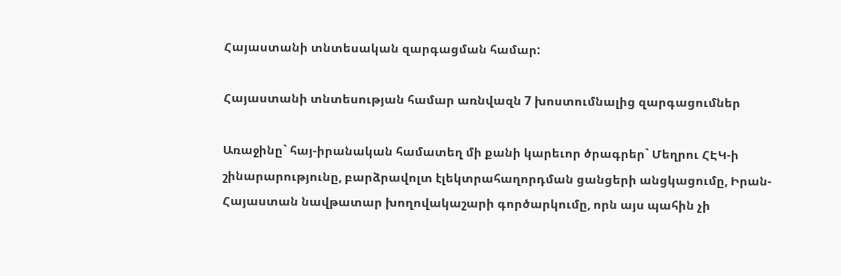Հայաստանի տնտեսական զարգացման համար:

Հայաստանի տնտեսության համար առնվազն 7 խոստումնալից զարգացումներ

Առաջինը` հայ-իրանական համատեղ մի քանի կարեւոր ծրագրեր` Մեղրու ՀԷԿ-ի շինարարությունը, բարձրավոլտ էլեկտրահաղորդման ցանցերի անցկացումը, Իրան-Հայաստան նավթատար խողովակաշարի գործարկումը, որն այս պահին չի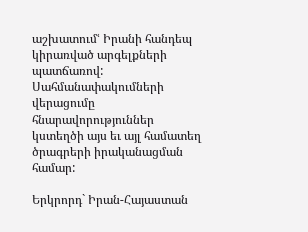աշխատումՙ Իրանի հանդեպ կիրառված արգելքների պատճառով: Սահմանափակումների վերացումը հնարավորություններ կստեղծի այս եւ այլ համատեղ ծրագրերի իրականացման համար:

Երկրորդ` Իրան-Հայաստան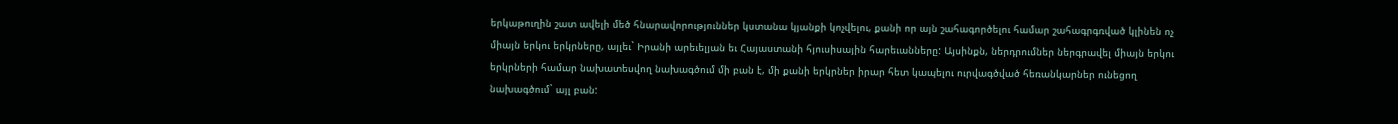երկաթուղին շատ ավելի մեծ հնարավորություններ կստանա կյանքի կոչվելու, քանի որ այն շահագործելու համար շահագրգռված կլինեն ոչ միայն երկու երկրները, այլեւ` Իրանի արեւելյան եւ Հայաստանի հյուսիսային հարեւանները: Այսինքն, ներդրումներ ներգրավել միայն երկու երկրների համար նախատեսվող նախագծում մի բան է, մի քանի երկրներ իրար հետ կապելու ուրվագծված հեռանկարներ ունեցող նախագծում` այլ բան: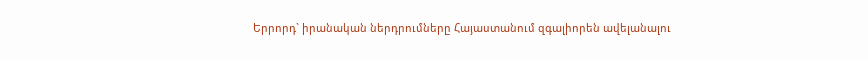Երրորդ` իրանական ներդրումները Հայաստանում զգալիորեն ավելանալու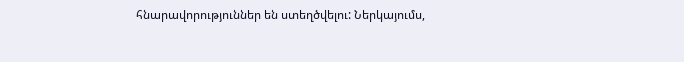հնարավորություններ են ստեղծվելու: Ներկայումս,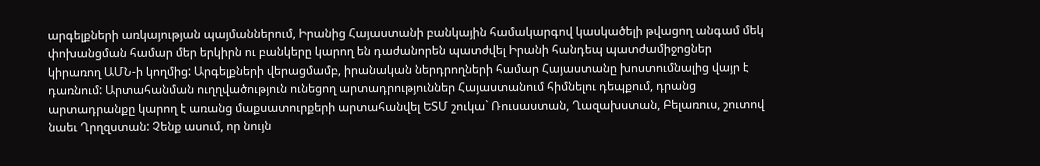արգելքների առկայության պայմաններում, Իրանից Հայաստանի բանկային համակարգով կասկածելի թվացող անգամ մեկ փոխանցման համար մեր երկիրն ու բանկերը կարող են դաժանորեն պատժվել Իրանի հանդեպ պատժամիջոցներ կիրառող ԱՄՆ-ի կողմից: Արգելքների վերացմամբ, իրանական ներդրողների համար Հայաստանը խոստումնալից վայր է դառնում: Արտահանման ուղղվածություն ունեցող արտադրություններ Հայաստանում հիմնելու դեպքում, դրանց արտադրանքը կարող է առանց մաքսատուրքերի արտահանվել ԵՏՄ շուկա` Ռուսաստան, Ղազախստան, Բելառուս, շուտով նաեւ Ղրղզստան: Չենք ասում, որ նույն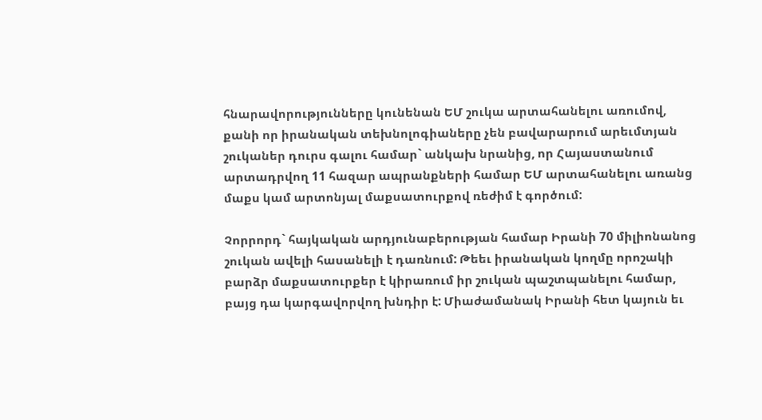հնարավորությունները կունենան ԵՄ շուկա արտահանելու առումով, քանի որ իրանական տեխնոլոգիաները չեն բավարարում արեւմտյան շուկաներ դուրս գալու համար` անկախ նրանից, որ Հայաստանում արտադրվող 11 հազար ապրանքների համար ԵՄ արտահանելու առանց մաքս կամ արտոնյալ մաքսատուրքով ռեժիմ է գործում:

Չորրորդ` հայկական արդյունաբերության համար Իրանի 70 միլիոնանոց շուկան ավելի հասանելի է դառնում: Թեեւ իրանական կողմը որոշակի բարձր մաքսատուրքեր է կիրառում իր շուկան պաշտպանելու համար, բայց դա կարգավորվող խնդիր է: Միաժամանակ Իրանի հետ կայուն եւ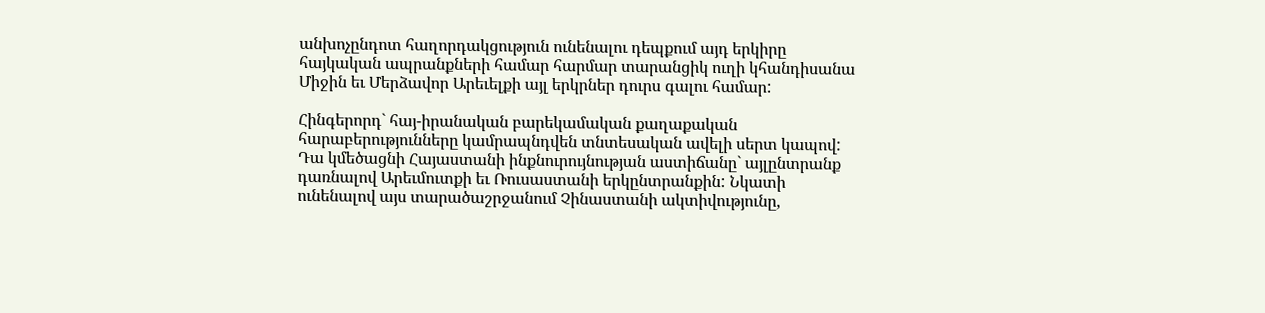անխոչընդոտ հաղորդակցություն ունենալու դեպքում այդ երկիրը հայկական ապրանքների համար հարմար տարանցիկ ուղի կհանդիսանա Միջին եւ Մերձավոր Արեւելքի այլ երկրներ դուրս գալու համար:

Հինգերորդ` հայ-իրանական բարեկամական քաղաքական հարաբերությունները կամրապնդվեն տնտեսական ավելի սերտ կապով: Դա կմեծացնի Հայաստանի ինքնուրույնության աստիճանը` այլընտրանք դառնալով Արեւմուտքի եւ Ռուսաստանի երկընտրանքին: Նկատի ունենալով այս տարածաշրջանում Չինաստանի ակտիվությունը,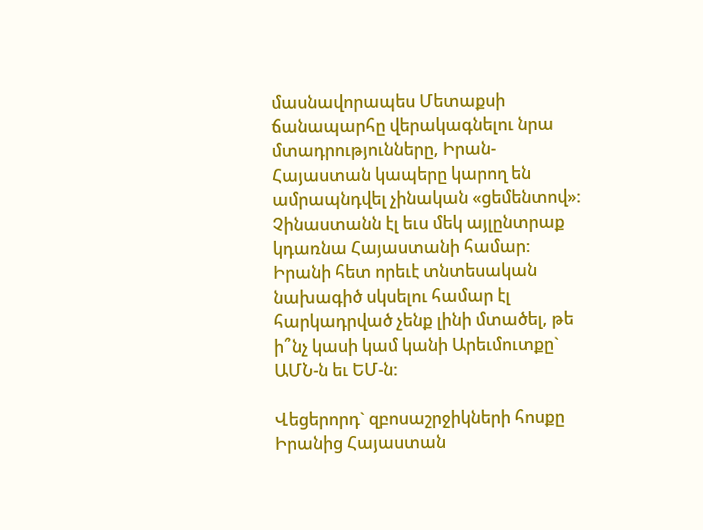մասնավորապես Մետաքսի ճանապարհը վերակագնելու նրա մտադրությունները, Իրան-Հայաստան կապերը կարող են ամրապնդվել չինական «ցեմենտով»: Չինաստանն էլ եւս մեկ այլընտրաք կդառնա Հայաստանի համար: Իրանի հետ որեւէ տնտեսական նախագիծ սկսելու համար էլ հարկադրված չենք լինի մտածել, թե ի՞նչ կասի կամ կանի Արեւմուտքը` ԱՄՆ-ն եւ ԵՄ-ն:

Վեցերորդ` զբոսաշրջիկների հոսքը Իրանից Հայաստան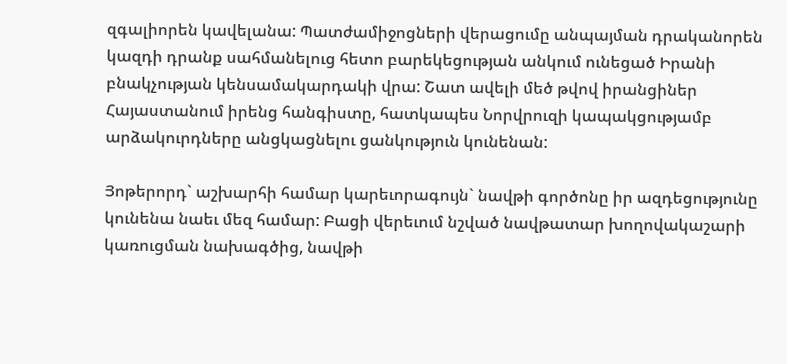զգալիորեն կավելանա: Պատժամիջոցների վերացումը անպայման դրականորեն կազդի դրանք սահմանելուց հետո բարեկեցության անկում ունեցած Իրանի բնակչության կենսամակարդակի վրա: Շատ ավելի մեծ թվով իրանցիներ Հայաստանում իրենց հանգիստը, հատկապես Նորվրուզի կապակցությամբ արձակուրդները անցկացնելու ցանկություն կունենան:

Յոթերորդ` աշխարհի համար կարեւորագույն` նավթի գործոնը իր ազդեցությունը կունենա նաեւ մեզ համար: Բացի վերեւում նշված նավթատար խողովակաշարի կառուցման նախագծից, նավթի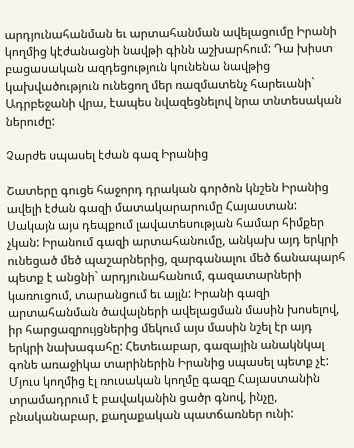արդյունահանման եւ արտահանման ավելացումը Իրանի կողմից կէժանացնի նավթի գինն աշխարհում: Դա խիստ բացասական ազդեցություն կունենա նավթից կախվածություն ունեցող մեր ռազմատենչ հարեւանի` Ադրբեջանի վրա, էապես նվազեցնելով նրա տնտեսական ներուժը:

Չարժե սպասել էժան գազ Իրանից

Շատերը գուցե հաջորդ դրական գործոն կնշեն Իրանից ավելի էժան գազի մատակարարումը Հայաստան: Սակայն այս դեպքում լավատեսության համար հիմքեր չկան: Իրանում գազի արտահանումը, անկախ այդ երկրի ունեցած մեծ պաշարներից, զարգանալու մեծ ճանապարհ պետք է անցնի` արդյունահանում, գազատարների կառուցում, տարանցում եւ այլն: Իրանի գազի արտահանման ծավալների ավելացման մասին խոսելով, իր հարցազրույցներից մեկում այս մասին նշել էր այդ երկրի նախագահը: Հետեւաբար, գազային անակնկալ գոնե առաջիկա տարիներին Իրանից սպասել պետք չէ: Մյուս կողմից էլ ռուսական կողմը գազը Հայաստանին տրամադրում է բավականին ցածր գնով, ինչը, բնականաբար, քաղաքական պատճառներ ունի: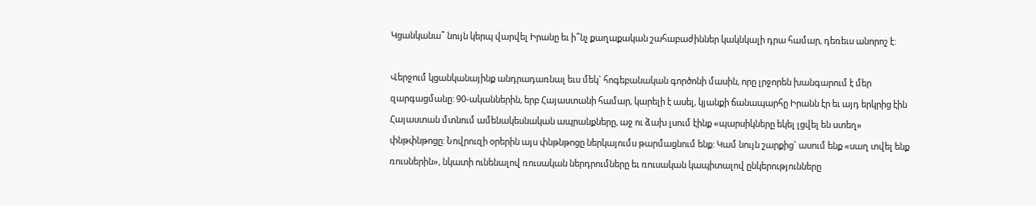Կցանկանա՞ նույն կերպ վարվել Իրանը եւ ի՞նչ քաղաքական շահաբաժիններ կակնկալի դրա համար, դեռեւս անորոշ է:

Վերջում կցանկանայինք անդրադառնալ եւս մեկ` հոգեբանական գործոնի մասին, որը լրջորեն խանգարում է մեր զարգացմանը: 90-ականներին, երբ Հայաստանի համար, կարելի է ասել, կյանքի ճանապարհը Իրանն էր եւ այդ երկրից էին Հայաստան մտնում ամենակեսնական ապրանքները, աջ ու ձախ լսում էինք «պարսիկները եկել լցվել են ստեղ» փնթփնթոցը: Նովրուզի օրերին այս փնթնթոցը ներկայումս թարմացնում ենք: Կամ նույն շարքից` ասում ենք «սաղ տվել ենք ռուսներին», նկատի ունենալով ռուսական ներդրումները եւ ռուսական կապիտալով ընկերությունները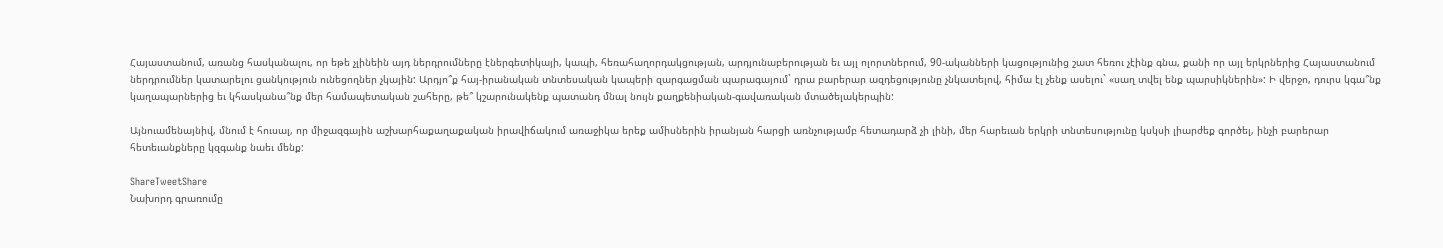Հայաստանում, առանց հասկանալու, որ եթե չլինեին այդ ներդրումները էներգետիկայի, կապի, հեռահաղորդակցության, արդյունաբերության եւ այլ ոլորտներում, 90-ականների կացությունից շատ հեռու չէինք գնա, քանի որ այլ երկրներից Հայաստանում ներդրումներ կատարելու ցանկություն ունեցողներ չկային: Արդյո՞ք հայ-իրանական տնտեսական կապերի զարգացման պարագայում` դրա բարերար ազդեցությունը չնկատելով, հիմա էլ չենք ասելու` «սաղ տվել ենք պարսիկներին»: Ի վերջո, դուրս կգա՞նք կաղապարներից եւ կհասկանա՞նք մեր համապետական շահերը, թե՞ կշարունակենք պատանդ մնալ նույն քաղքենիական-գավառական մտածելակերպին:

Այնուամենայնիվ, մնում է հուսալ, որ միջազգային աշխարհաքաղաքական իրավիճակում առաջիկա երեք ամիսներին իրանյան հարցի առնչությամբ հետադարձ չի լինի, մեր հարեւան երկրի տնտեսությունը կսկսի լիարժեք գործել, ինչի բարերար հետեւանքները կզգանք նաեւ մենք:

ShareTweetShare
Նախորդ գրառումը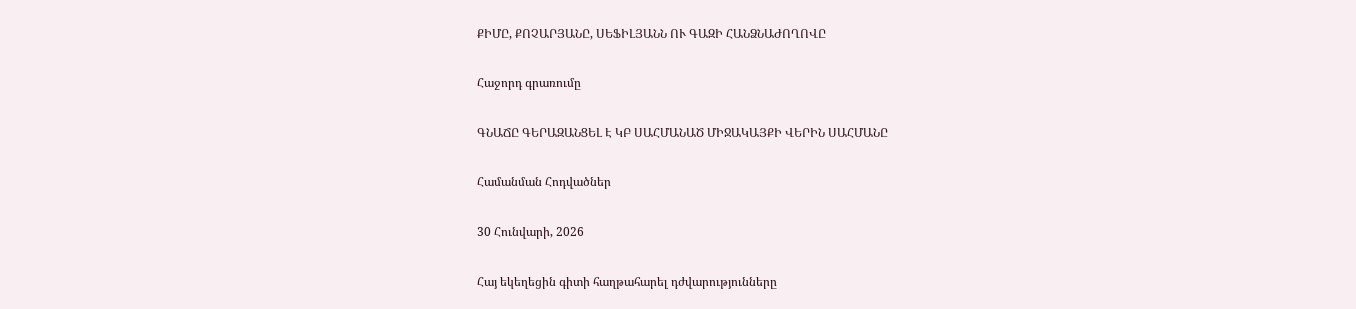ՔԻՄԸ, ՔՈՉԱՐՅԱՆԸ, ՍԵՖԻԼՅԱՆՆ ՈՒ ԳԱԶԻ ՀԱՆՁՆԱԺՈՂՈՎԸ

Հաջորդ գրառումը

ԳՆԱՃԸ ԳԵՐԱԶԱՆՑԵԼ Է ԿԲ ՍԱՀՄԱՆԱԾ ՄԻՋԱԿԱՅՔԻ ՎԵՐԻՆ ՍԱՀՄԱՆԸ

Համանման Հոդվածներ

30 Հունվարի, 2026

Հայ եկեղեցին գիտի հաղթահարել դժվարությունները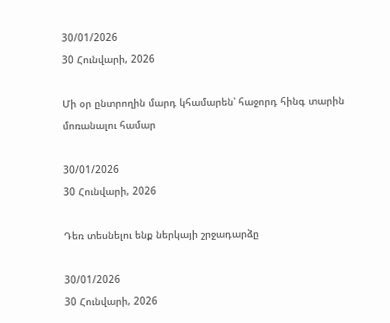30/01/2026
30 Հունվարի, 2026

Մի օր ընտրողին մարդ կհամարեն՝ հաջորդ հինգ տարին մոռանալու համար

30/01/2026
30 Հունվարի, 2026

Դեռ տեսնելու ենք ներկայի շրջադարձը

30/01/2026
30 Հունվարի, 2026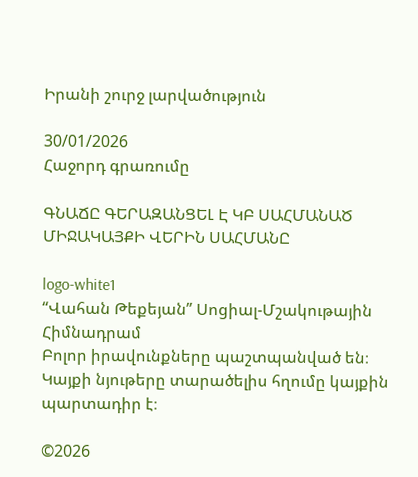Իրանի շուրջ լարվածություն

30/01/2026
Հաջորդ գրառումը

ԳՆԱՃԸ ԳԵՐԱԶԱՆՑԵԼ Է ԿԲ ՍԱՀՄԱՆԱԾ ՄԻՋԱԿԱՅՔԻ ՎԵՐԻՆ ՍԱՀՄԱՆԸ

logo-white1
“Վահան Թեքեյան” Սոցիալ-Մշակութային Հիմնադրամ
Բոլոր իրավունքները պաշտպանված են։ Կայքի նյութերը տարածելիս հղումը կայքին պարտադիր է։

©2026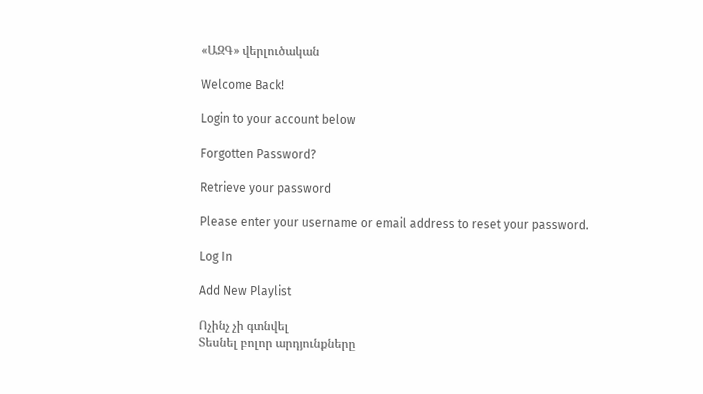«ԱԶԳ» վերլուծական

Welcome Back!

Login to your account below

Forgotten Password?

Retrieve your password

Please enter your username or email address to reset your password.

Log In

Add New Playlist

Ոչինչ չի գտնվել
Տեսնել բոլոր արդյունքները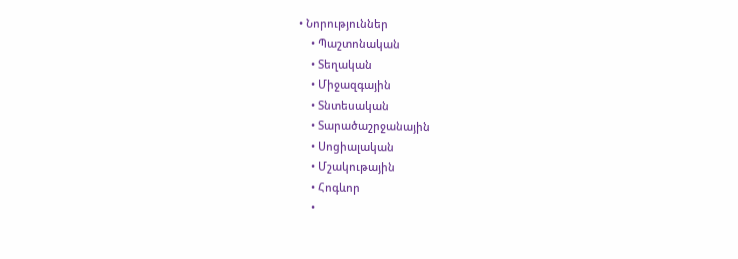• Նորություններ
    • Պաշտոնական
    • Տեղական
    • Միջազգային
    • Տնտեսական
    • Տարածաշրջանային
    • Սոցիալական
    • Մշակութային
    • Հոգևոր
    •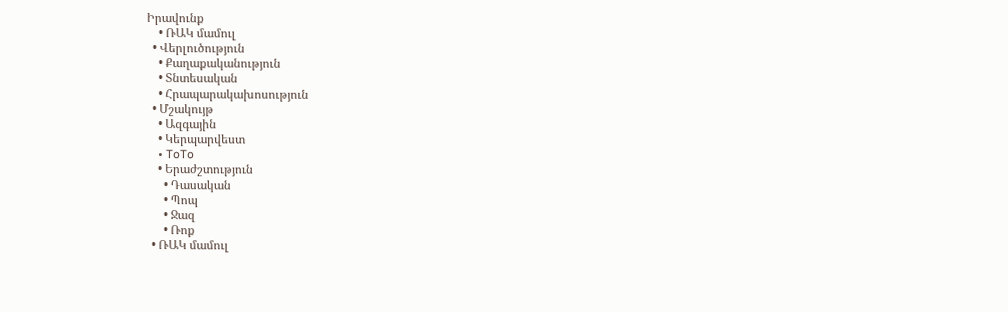Իրավունք
    • ՌԱԿ մամուլ
  • Վերլուծություն
    • Քաղաքականություն
    • Տնտեսական
    • Հրապարակախոսություն
  • Մշակույթ
    • Ազգային
    • Կերպարվեստ
    • ToTo
    • Երաժշտություն
      • Դասական
      • Պոպ
      • Ջազ
      • Ռոք
  • ՌԱԿ մամուլ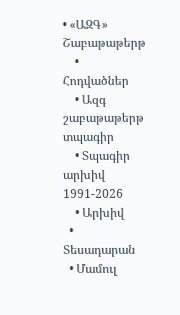• «ԱԶԳ» Շաբաթաթերթ
    • Հոդվածներ
    • Ազգ շաբաթաթերթ տպագիր
    • Տպագիր արխիվ 1991-2026
    • Արխիվ
  • Տեսադարան
  • Մամուլ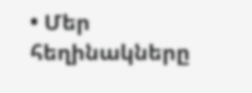• Մեր հեղինակները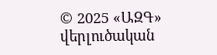© 2025 «ԱԶԳ» վերլուծական